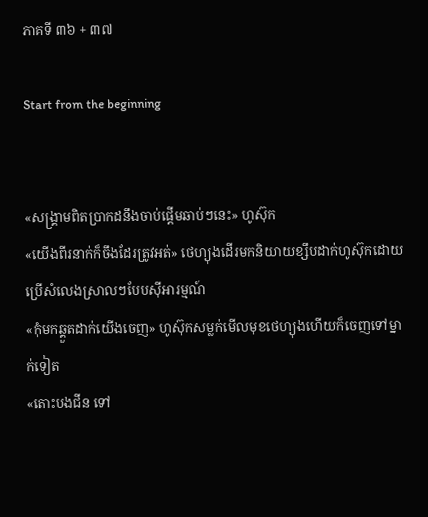ភាគទី ៣៦ + ៣៧

Start from the beginning


«សង្រ្គាមពិតប្រាកដនឹងចាប់ផ្ដើមឆាប់ៗនេះ» ហូស៊ុក
«យើងពីរនាក់ក៏ចឹងដែរត្រូវអត់» ថេហ្យុងដើរមកនិយាយខ្សឹបដាក់ហូស៊ុកដោយប្រើសំលេងស្រាលៗបែបសុីអារម្មណ៍
«កុំមកឆ្គួតដាក់យើងចេញ» ហូស៊ុកសម្លក់មើលមុខថេហ្យុងហើយក៏ចេញទៅម្នាក់ទៀត
«តោះបងជីន ទៅ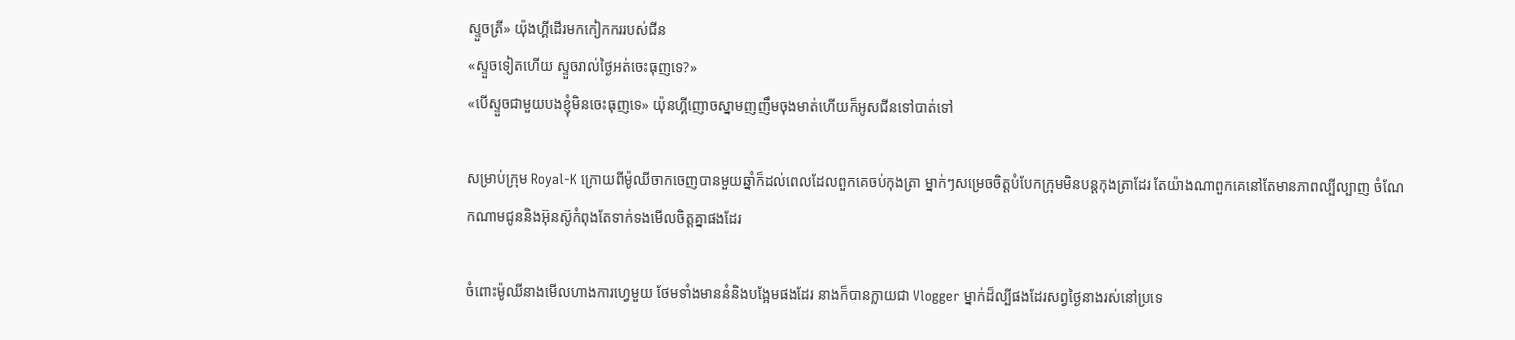ស្ទួចត្រី» យ៉ុងហ្គីដើរមកកៀកកររបស់ជីន
«ស្ទួចទៀតហើយ ស្ទួចរាល់ថ្ងៃអត់ចេះធុញទេ?»
«បើស្ទួចជាមួយបងខ្ញុំមិនចេះធុញទេ» យ៉ុនហ្គីញោចស្នាមញញឹមចុងមាត់ហើយក៏អូសជីនទៅបាត់ទៅ

សម្រាប់ក្រុម Royal-K ក្រោយពីម៉ូឈីចាកចេញបានមួយឆ្នាំក៏ដល់ពេលដែលពួកគេចប់កុងត្រា ម្នាក់ៗសម្រេចចិត្តបំបែកក្រុមមិនបន្ដកុងត្រាដែរ តែយ៉ាងណាពួកគេនៅតែមានភាពល្បីល្បាញ ចំណែកណាមជូននិងអ៊ុនស៊ូកំពុងតែទាក់ទងមើលចិត្តគ្នាផងដែរ

ចំពោះម៉ូឈីនាងមើលហាងការហេ្វមួយ ថែមទាំងមាននំនិងបង្អែមផងដែរ នាងក៏បានក្លាយជា Vlogger ម្នាក់ដ៏ល្បីផងដែរសព្វថ្ងៃនាងរស់នៅប្រទេ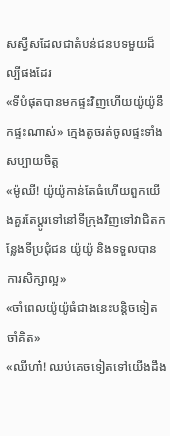សស្វីសដែលជាតំបន់ជនបទមួយដ៏ល្បីផងដែរ
«ទីបំផុតបានមកផ្ទះវិញហើយយ៉ូយ៉ូនឹកផ្ទះណាស់» ក្មេងតូចរត់ចូលផ្ទះទាំងសប្បាយចិត្ត
«ម៉ូឈី! យ៉ូយ៉ូកាន់តែធំហើយពួកយើងគួរតែប្ដូរទៅនៅទីក្រុងវិញទៅវាជិតកន្លែងទីប្រជុំជន យ៉ូយ៉ូ និងទទួលបានការសិក្សាល្អ»
«ចាំពេលយ៉ូយ៉ូធំជាងនេះបន្ដិចទៀតចាំគិត»
«ឈីហា៎! ឈប់គេចទៀតទៅយើងដឹង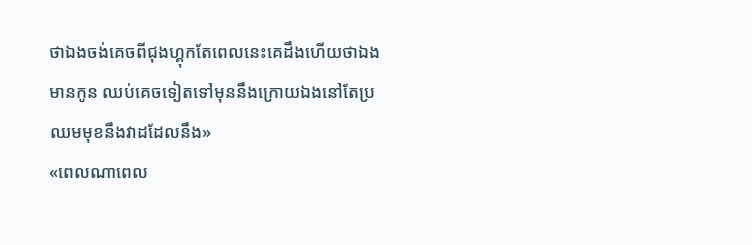ថាឯងចង់គេចពីជុងហ្គុកតែពេលនេះគេដឹងហើយថាឯងមានកូន ឈប់គេចទៀតទៅមុននឹងក្រោយឯងនៅតែប្រឈមមុខនឹងវាដដែលនឹង»
«ពេលណាពេល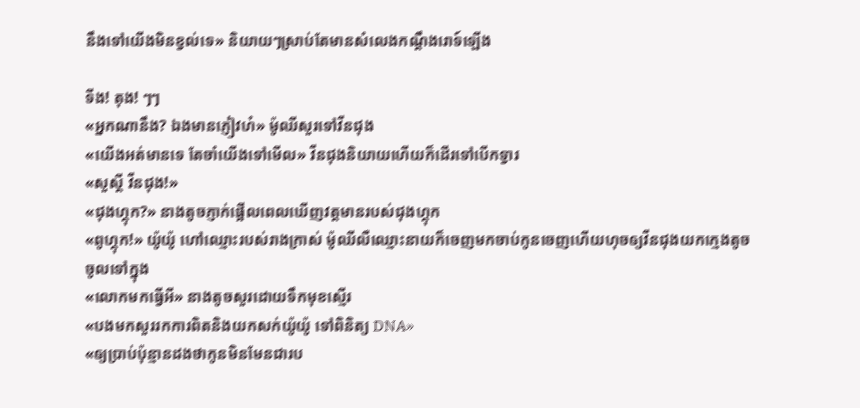នឹងទៅយើងមិនខ្វល់ទេ» និយាយៗស្រាប់តែមានសំលេងកណ្ដឹងរោទ៍ឡើង

ទីង! តុង! ៗៗ
«អ្នកណានឹង? ឯងមានភ្ញៀវហ៎» ម៉ូឈីសួរទៅវីនជុង
«យើងអត់មានទេ តែចាំយើងទៅមើល» វីនជុងនិយាយហើយក៏ដើរទៅបើកទ្វារ
«សួស្ដី វីនជុង!»
«ជុងហ្គុក?» នាងតូចភ្ញាក់ផ្អើលពេលឃើញវត្តមានរបស់ជុងហ្គុក
«ពូហ្គុក!» យ៉ូយ៉ូ ហៅឈ្មោះរបស់រាងក្រាស់ ម៉ូឈីលឺឈ្មោះនាយក៏ចេញមកចាប់កូនចេញហើយហុចឲ្យវីនជុងយកក្មេងតូចចូលទៅក្នុង
«លោកមកធ្វើអី» នាងតូចសួរដោយទឹកមុខស្មើរ
«បងមកសួររកការពិតនិងយកសក់យ៉ូយ៉ូ ទៅពិនិត្យ DNA»
«ឲ្យប្រាប់ប៉ុន្មានដងថាកូនមិនមែនជារប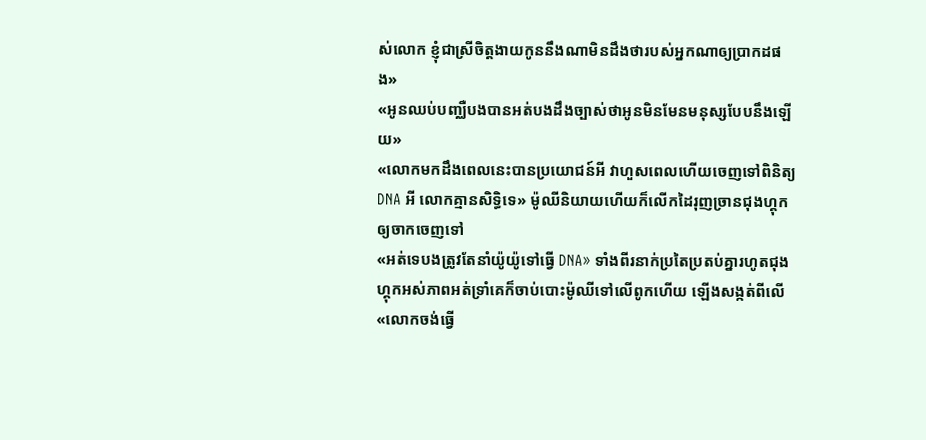ស់លោក ខ្ញុំជាស្រីចិត្តងាយកូននឹងណាមិនដឹងថារបស់អ្នកណាឲ្យប្រាកដផង»
«អូនឈប់បញ្ឈឺបងបានអត់បងដឹងច្បាស់ថាអូនមិនមែនមនុស្សបែបនឹងឡើយ»
«លោកមកដឹងពេលនេះបានប្រយោជន៍អី វាហួសពេលហើយចេញទៅពិនិត្យ DNA អី លោកគ្មានសិទ្ធិទេ» ម៉ូឈីនិយាយហើយក៏លើកដៃរុញច្រានជុងហ្គុកឲ្យចាកចេញទៅ
«អត់ទេបងត្រូវតែនាំយ៉ូយ៉ូទៅធ្វើ DNA» ទាំងពីរនាក់ប្រតៃប្រតប់គ្នារហូតជុងហ្គុកអស់ភាពអត់ទ្រាំគេក៏ចាប់បោះម៉ូឈីទៅលើពូកហើយ ឡើងសង្កត់ពីលើ
«លោកចង់ធ្វើ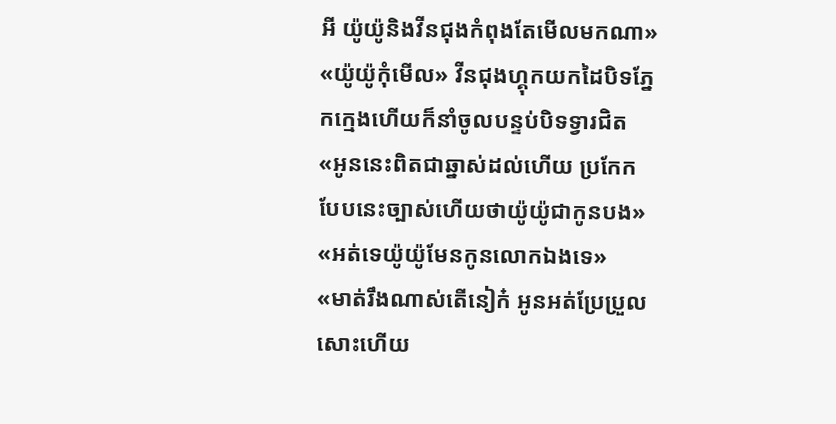អី យ៉ូយ៉ូនិងវីនជុងកំពុងតែមើលមកណា»
«យ៉ូយ៉ូកុំមើល» វីនជុងហ្គុកយកដៃបិទភ្នែកក្មេងហើយក៏នាំចូលបន្ទប់បិទទ្វារជិត
«អូននេះពិតជាឆ្នាស់ដល់ហើយ ប្រកែកបែបនេះច្បាស់ហើយថាយ៉ូយ៉ូជាកូនបង»
«អត់ទេយ៉ូយ៉ូមែនកូនលោកឯងទេ»
«មាត់រឹងណាស់តើនៀក៎ អូនអត់ប្រែប្រួលសោះហើយ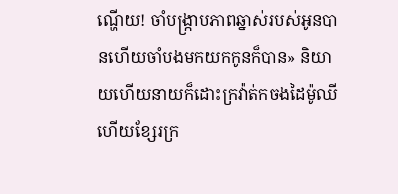ណ្ហើយ! ចាំបង្រ្កាបភាពឆ្នាស់របស់អូនបានហើយចាំបងមកយកកូនក៏បាន» និយាយហើយនាយក៏ដោះក្រវ៉ាត់កចងដៃម៉ូឈីហើយខ្សែរក្រ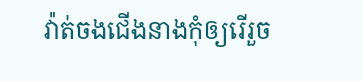វ៉ាត់ចងជើងនាងកុំឲ្យរើរួច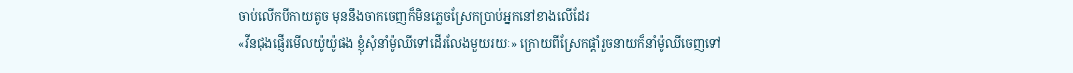ចាប់លើកបីកាយតូច មុននឹងចាកចេញក៏មិនភ្លេចស្រែកប្រាប់អ្នកនៅខាងលើដែរ
«វីនជុងផ្ញើរមើលយ៉ូយ៉ូផង ខ្ញុំសុំនាំម៉ូឈីទៅដើរលែងមួយរយៈ» ក្រោយពីស្រែកផ្ដាំរួចនាយក៏នាំម៉ូឈីចេញទៅ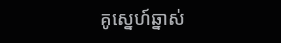គូស្នេហ៍ឆ្នាស់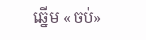ឆ្នើម «ចប់»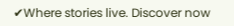✔Where stories live. Discover now